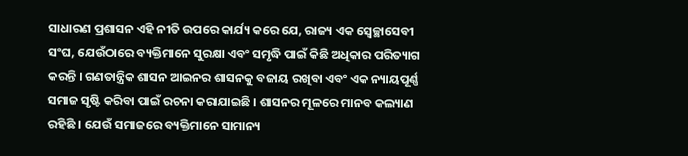ସାଧାରଣ ପ୍ରଶାସନ ଏହି ନୀତି ଉପରେ କାର୍ଯ୍ୟ କରେ ଯେ, ରାଜ୍ୟ ଏକ ସ୍ୱେଚ୍ଛାସେବୀ ସଂଘ, ଯେଉଁଠାରେ ବ୍ୟକ୍ତିମାନେ ସୁରକ୍ଷା ଏବଂ ସମୃଦ୍ଧି ପାଇଁ କିଛି ଅଧିକାର ପରିତ୍ୟାଗ କରନ୍ତି । ଗଣତାନ୍ତ୍ରିକ ଶାସନ ଆଇନର ଶାସନକୁ ବଜାୟ ରଖିବା ଏବଂ ଏକ ନ୍ୟାୟପୂର୍ଣ୍ଣ ସମାଜ ସୃଷ୍ଟି କରିବା ପାଇଁ ରଚନା କରାଯାଇଛି । ଶାସନର ମୂଳରେ ମାନବ କଲ୍ୟାଣ ରହିଛି । ଯେଉଁ ସମାଜରେ ବ୍ୟକ୍ତିମାନେ ସାମାନ୍ୟ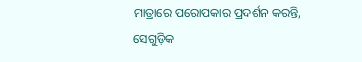ମାତ୍ରାରେ ପରୋପକାର ପ୍ରଦର୍ଶନ କରନ୍ତି, ସେଗୁଡ଼ିକ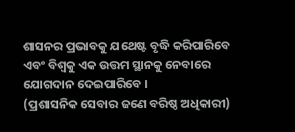ଶାସନର ପ୍ରଭାବକୁ ଯଥେଷ୍ଟ ବୃଦ୍ଧି କରିପାରିବେ ଏବଂ ବିଶ୍ୱକୁ ଏକ ଉତ୍ତମ ସ୍ଥାନକୁ ନେବାରେ ଯୋଗଦାନ ଦେଇପାରିବେ ।
(ପ୍ରଶାସନିକ ସେବାର ଜଣେ ବରିଷ୍ଠ ଅଧିକାରୀ)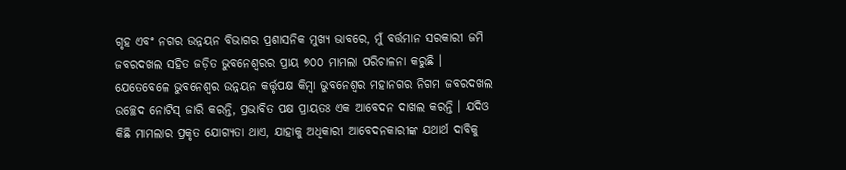ଗୃହ ଏବଂ ନଗର ଉନ୍ନୟନ ବିଭାଗର ପ୍ରଶାସନିକ ମୁଖ୍ୟ ଭାବରେ, ମୁଁ ବର୍ତ୍ତମାନ ସରକାରୀ ଜମି ଜବରଦଖଲ ସହିତ ଜଡ଼ିତ ଭୁବନେଶ୍ୱରର ପ୍ରାୟ ୭୦୦ ମାମଲା ପରିଚାଳନା କରୁଛି । ଯେତେବେଳେ ଭୁବନେଶ୍ୱର ଉନ୍ନୟନ କର୍ତ୍ତୃପକ୍ଷ କିମ୍ବା ଭୁବନେଶ୍ୱର ମହାନଗର ନିଗମ ଜବରଦଖଲ ଉଚ୍ଛେଦ ନୋଟିସ୍ ଜାରି କରନ୍ତି, ପ୍ରଭାବିତ ପକ୍ଷ ପ୍ରାୟତଃ ଏକ ଆବେଦନ ଦାଖଲ କରନ୍ତି । ଯଦିଓ କିଛି ମାମଲାର ପ୍ରକୃତ ଯୋଗ୍ୟତା ଥାଏ, ଯାହାକୁ ଅଧିକାରୀ ଆବେଦନକାରୀଙ୍କ ଯଥାର୍ଥ ଦାବିକୁ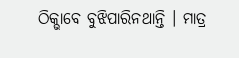ଠିକ୍ଭାବେ ବୁଝିପାରିନଥାନ୍ତି । ମାତ୍ର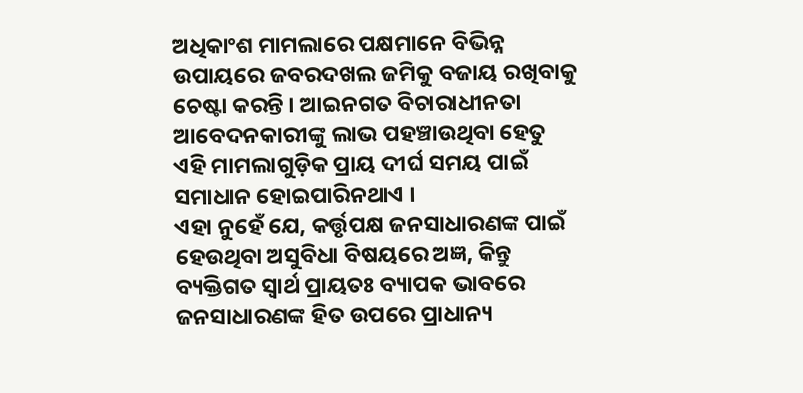ଅଧିକାଂଶ ମାମଲାରେ ପକ୍ଷମାନେ ବିଭିନ୍ନ ଉପାୟରେ ଜବରଦଖଲ ଜମିକୁ ବଜାୟ ରଖିବାକୁ ଚେଷ୍ଟା କରନ୍ତି । ଆଇନଗତ ବିଚାରାଧୀନତା ଆବେଦନକାରୀଙ୍କୁ ଲାଭ ପହଞ୍ଚାଉଥିବା ହେତୁ ଏହି ମାମଲାଗୁଡ଼ିକ ପ୍ରାୟ ଦୀର୍ଘ ସମୟ ପାଇଁ ସମାଧାନ ହୋଇପାରିନଥାଏ ।
ଏହା ନୁହେଁ ଯେ, କର୍ତ୍ତୃପକ୍ଷ ଜନସାଧାରଣଙ୍କ ପାଇଁ ହେଉଥିବା ଅସୁବିଧା ବିଷୟରେ ଅଜ୍ଞ, କିନ୍ତୁ ବ୍ୟକ୍ତିଗତ ସ୍ୱାର୍ଥ ପ୍ରାୟତଃ ବ୍ୟାପକ ଭାବରେ ଜନସାଧାରଣଙ୍କ ହିତ ଉପରେ ପ୍ରାଧାନ୍ୟ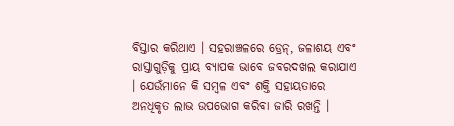ବିସ୍ତାର କରିଥାଏ । ସହରାଞ୍ଚଳରେ ଡ୍ରେନ୍, ଜଳାଶୟ ଏବଂ ରାସ୍ତାଗୁଡ଼ିକୁ ପ୍ରାୟ ବ୍ୟାପକ ଭାବେ ଜବରଦଖଲ କରାଯାଏ । ଯେଉଁମାନେ କି ସମ୍ବଳ ଏବଂ ଶକ୍ତି ସହାୟତାରେ ଅନଧିକୃତ ଲାଭ ଉପଭୋଗ କରିବା ଜାରି ରଖନ୍ତି ।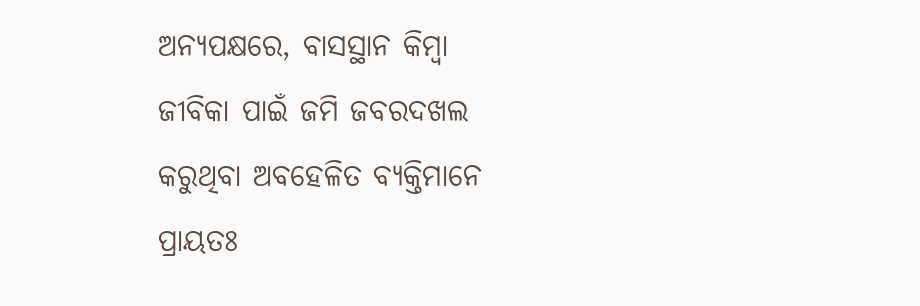ଅନ୍ୟପକ୍ଷରେ, ବାସସ୍ଥାନ କିମ୍ବା ଜୀବିକା ପାଇଁ ଜମି ଜବରଦଖଲ କରୁଥିବା ଅବହେଳିତ ବ୍ୟକ୍ତିମାନେ ପ୍ରାୟତଃ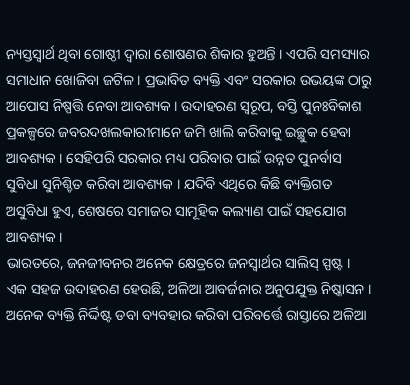ନ୍ୟସ୍ତସ୍ୱାର୍ଥ ଥିବା ଗୋଷ୍ଠୀ ଦ୍ୱାରା ଶୋଷଣର ଶିକାର ହୁଅନ୍ତି । ଏପରି ସମସ୍ୟାର ସମାଧାନ ଖୋଜିବା ଜଟିଳ । ପ୍ରଭାବିତ ବ୍ୟକ୍ତି ଏବଂ ସରକାର ଉଭୟଙ୍କ ଠାରୁ ଆପୋସ ନିଷ୍ପତ୍ତି ନେବା ଆବଶ୍ୟକ । ଉଦାହରଣ ସ୍ୱରୂପ, ବସ୍ତି ପୁନଃବିକାଶ ପ୍ରକଳ୍ପରେ ଜବରଦଖଲକାରୀମାନେ ଜମି ଖାଲି କରିବାକୁ ଇଚ୍ଛୁକ ହେବା ଆବଶ୍ୟକ । ସେହିପରି ସରକାର ମଧ୍ୟ ପରିବାର ପାଇଁ ଉନ୍ନତ ପୁନର୍ବାସ ସୁବିଧା ସୁନିଶ୍ଚିତ କରିବା ଆବଶ୍ୟକ । ଯଦିବି ଏଥିରେ କିଛି ବ୍ୟକ୍ତିଗତ ଅସୁବିଧା ହୁଏ, ଶେଷରେ ସମାଜର ସାମୂହିକ କଲ୍ୟାଣ ପାଇଁ ସହଯୋଗ ଆବଶ୍ୟକ ।
ଭାରତରେ, ଜନଜୀବନର ଅନେକ କ୍ଷେତ୍ରରେ ଜନସ୍ୱାର୍ଥର ସାଲିସ୍ ସ୍ପଷ୍ଟ । ଏକ ସହଜ ଉଦାହରଣ ହେଉଛି, ଅଳିଆ ଆବର୍ଜନାର ଅନୁପଯୁକ୍ତ ନିଷ୍କାସନ । ଅନେକ ବ୍ୟକ୍ତି ନିର୍ଦ୍ଦିଷ୍ଟ ଡବା ବ୍ୟବହାର କରିବା ପରିବର୍ତ୍ତେ ରାସ୍ତାରେ ଅଳିଆ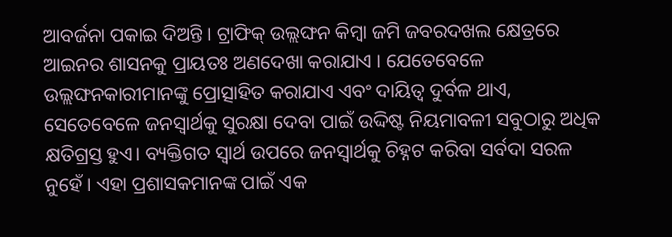ଆବର୍ଜନା ପକାଇ ଦିଅନ୍ତି । ଟ୍ରାଫିକ୍ ଉଲ୍ଲଙ୍ଘନ କିମ୍ବା ଜମି ଜବରଦଖଲ କ୍ଷେତ୍ରରେ ଆଇନର ଶାସନକୁ ପ୍ରାୟତଃ ଅଣଦେଖା କରାଯାଏ । ଯେତେବେଳେ ଉଲ୍ଲଙ୍ଘନକାରୀମାନଙ୍କୁ ପ୍ରୋତ୍ସାହିତ କରାଯାଏ ଏବଂ ଦାୟିତ୍ୱ ଦୁର୍ବଳ ଥାଏ, ସେତେବେଳେ ଜନସ୍ୱାର୍ଥକୁ ସୁରକ୍ଷା ଦେବା ପାଇଁ ଉଦ୍ଦିଷ୍ଟ ନିୟମାବଳୀ ସବୁଠାରୁ ଅଧିକ କ୍ଷତିଗ୍ରସ୍ତ ହୁଏ। ବ୍ୟକ୍ତିଗତ ସ୍ୱାର୍ଥ ଉପରେ ଜନସ୍ୱାର୍ଥକୁ ଚିହ୍ନଟ କରିବା ସର୍ବଦା ସରଳ ନୁହେଁ । ଏହା ପ୍ରଶାସକମାନଙ୍କ ପାଇଁ ଏକ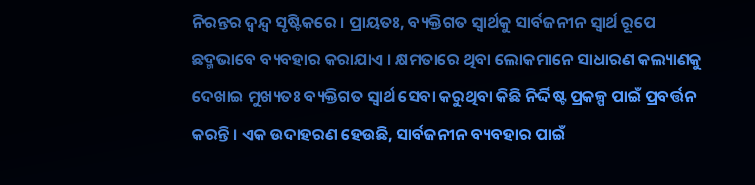ନିରନ୍ତର ଦ୍ୱନ୍ଦ୍ୱ ସୃଷ୍ଟିକରେ । ପ୍ରାୟତଃ, ବ୍ୟକ୍ତିଗତ ସ୍ୱାର୍ଥକୁ ସାର୍ବଜନୀନ ସ୍ୱାର୍ଥ ରୂପେ ଛଦ୍ମଭାବେ ବ୍ୟବହାର କରାଯାଏ । କ୍ଷମତାରେ ଥିବା ଲୋକମାନେ ସାଧାରଣ କଲ୍ୟାଣକୁ ଦେଖାଇ ମୁଖ୍ୟତଃ ବ୍ୟକ୍ତିଗତ ସ୍ୱାର୍ଥ ସେବା କରୁଥିବା କିଛି ନିର୍ଦ୍ଦିଷ୍ଟ ପ୍ରକଳ୍ପ ପାଇଁ ପ୍ରବର୍ତ୍ତନ କରନ୍ତି । ଏକ ଉଦାହରଣ ହେଉଛି, ସାର୍ବଜନୀନ ବ୍ୟବହାର ପାଇଁ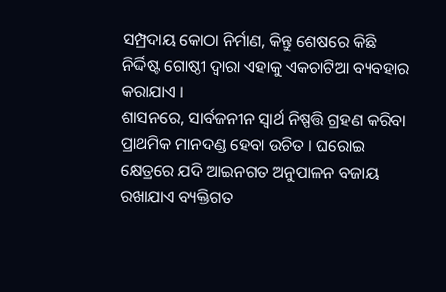ସମ୍ପ୍ରଦାୟ କୋଠା ନିର୍ମାଣ, କିନ୍ତୁ ଶେଷରେ କିଛି ନିର୍ଦ୍ଦିଷ୍ଟ ଗୋଷ୍ଠୀ ଦ୍ୱାରା ଏହାକୁ ଏକଚାଟିଆ ବ୍ୟବହାର କରାଯାଏ ।
ଶାସନରେ, ସାର୍ବଜନୀନ ସ୍ୱାର୍ଥ ନିଷ୍ପତ୍ତି ଗ୍ରହଣ କରିବା ପ୍ରାଥମିକ ମାନଦଣ୍ଡ ହେବା ଉଚିତ । ଘରୋଇ କ୍ଷେତ୍ରରେ ଯଦି ଆଇନଗତ ଅନୁପାଳନ ବଜାୟ ରଖାଯାଏ ବ୍ୟକ୍ତିଗତ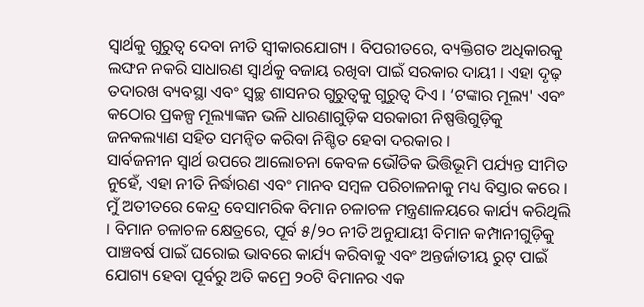ସ୍ୱାର୍ଥକୁ ଗୁରୁତ୍ୱ ଦେବା ନୀତି ସ୍ୱୀକାରଯୋଗ୍ୟ । ବିପରୀତରେ, ବ୍ୟକ୍ତିଗତ ଅଧିକାରକୁ ଲଙ୍ଘନ ନକରି ସାଧାରଣ ସ୍ୱାର୍ଥକୁ ବଜାୟ ରଖିବା ପାଇଁ ସରକାର ଦାୟୀ । ଏହା ଦୃଢ଼ ତଦାରଖ ବ୍ୟବସ୍ଥା ଏବଂ ସ୍ୱଚ୍ଛ ଶାସନର ଗୁରୁତ୍ୱକୁ ଗୁରୁତ୍ୱ ଦିଏ । ‘ଟଙ୍କାର ମୂଲ୍ୟ' ଏବଂ କଠୋର ପ୍ରକଳ୍ପ ମୂଲ୍ୟାଙ୍କନ ଭଳି ଧାରଣାଗୁଡ଼ିକ ସରକାରୀ ନିଷ୍ପତ୍ତିଗୁଡ଼ିକୁ ଜନକଲ୍ୟାଣ ସହିତ ସମନ୍ୱିତ କରିବା ନିଶ୍ଚିତ ହେବା ଦରକାର ।
ସାର୍ବଜନୀନ ସ୍ୱାର୍ଥ ଉପରେ ଆଲୋଚନା କେବଳ ଭୌତିକ ଭିତ୍ତିଭୂମି ପର୍ଯ୍ୟନ୍ତ ସୀମିତ ନୁହେଁ, ଏହା ନୀତି ନିର୍ଦ୍ଧାରଣ ଏବଂ ମାନବ ସମ୍ବଳ ପରିଚାଳନାକୁ ମଧ୍ୟ ବିସ୍ତାର କରେ । ମୁଁ ଅତୀତରେ କେନ୍ଦ୍ର ବେସାମରିକ ବିମାନ ଚଳାଚଳ ମନ୍ତ୍ରଣାଳୟରେ କାର୍ଯ୍ୟ କରିଥିଲି । ବିମାନ ଚଳାଚଳ କ୍ଷେତ୍ରରେ, ପୂର୍ବ ୫/୨୦ ନୀତି ଅନୁଯାୟୀ ବିମାନ କମ୍ପାନୀଗୁଡ଼ିକୁ ପାଞ୍ଚବର୍ଷ ପାଇଁ ଘରୋଇ ଭାବରେ କାର୍ଯ୍ୟ କରିବାକୁ ଏବଂ ଅନ୍ତର୍ଜାତୀୟ ରୁଟ୍ ପାଇଁ ଯୋଗ୍ୟ ହେବା ପୂର୍ବରୁ ଅତି କମ୍ରେ ୨୦ଟି ବିମାନର ଏକ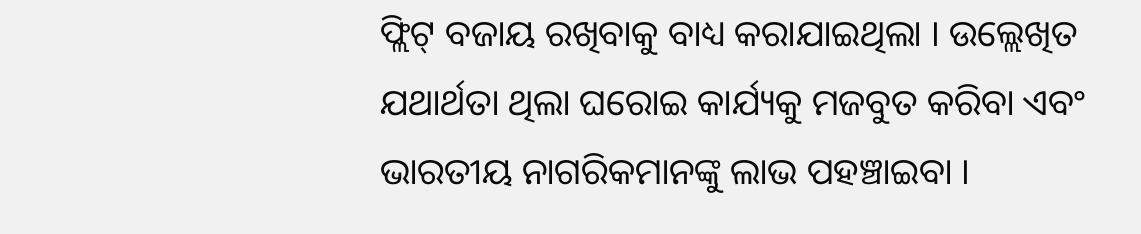ଫ୍ଲିଟ୍ ବଜାୟ ରଖିବାକୁ ବାଧ୍ୟ କରାଯାଇଥିଲା । ଉଲ୍ଲେଖିତ ଯଥାର୍ଥତା ଥିଲା ଘରୋଇ କାର୍ଯ୍ୟକୁ ମଜବୁତ କରିବା ଏବଂ ଭାରତୀୟ ନାଗରିକମାନଙ୍କୁ ଲାଭ ପହଞ୍ଚାଇବା ।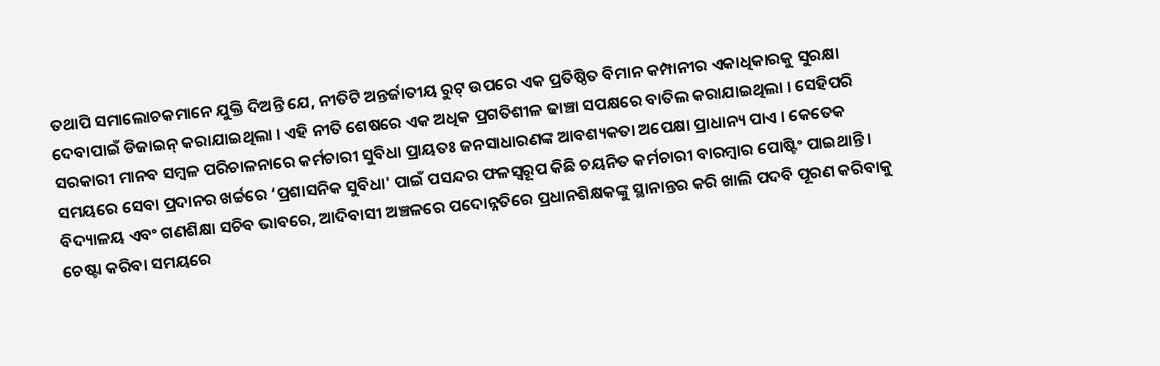ତଥାପି ସମାଲୋଚକମାନେ ଯୁକ୍ତି ଦିଅନ୍ତି ଯେ, ନୀତିଟି ଅନ୍ତର୍ଜାତୀୟ ରୁଟ୍ ଉପରେ ଏକ ପ୍ରତିଷ୍ଠିତ ବିମାନ କମ୍ପାନୀର ଏକାଧିକାରକୁ ସୁରକ୍ଷା ଦେବାପାଇଁ ଡିଜାଇନ୍ କରାଯାଇଥିଲା । ଏହି ନୀତି ଶେଷରେ ଏକ ଅଧିକ ପ୍ରଗତିଶୀଳ ଢାଞ୍ଚା ସପକ୍ଷରେ ବାତିଲ କରାଯାଇଥିଲା । ସେହିପରି ସରକାରୀ ମାନବ ସମ୍ବଳ ପରିଚାଳନାରେ କର୍ମଚାରୀ ସୁବିଧା ପ୍ରାୟତଃ ଜନସାଧାରଣଙ୍କ ଆବଶ୍ୟକତା ଅପେକ୍ଷା ପ୍ରାଧାନ୍ୟ ପାଏ । କେତେକ ସମୟରେ ସେବା ପ୍ରଦାନର ଖର୍ଚ୍ଚରେ ‘ପ୍ରଶାସନିକ ସୁବିଧା' ପାଇଁ ପସନ୍ଦର ଫଳସ୍ୱରୂପ କିଛି ଚୟନିତ କର୍ମଚାରୀ ବାରମ୍ବାର ପୋଷ୍ଟିଂ ପାଇଥାନ୍ତି ।
ବିଦ୍ୟାଳୟ ଏବଂ ଗଣଶିକ୍ଷା ସଚିବ ଭାବରେ, ଆଦିବାସୀ ଅଞ୍ଚଳରେ ପଦୋନ୍ନତିରେ ପ୍ରଧାନଶିକ୍ଷକଙ୍କୁ ସ୍ଥାନାନ୍ତର କରି ଖାଲି ପଦବି ପୂରଣ କରିବାକୁ ଚେଷ୍ଟା କରିବା ସମୟରେ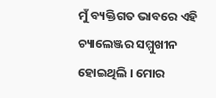ମୁଁ ବ୍ୟକ୍ତିଗତ ଭାବରେ ଏହି ଚ୍ୟାଲେଞ୍ଜର ସମ୍ମୁଖୀନ ହୋଇଥିଲି । ମୋର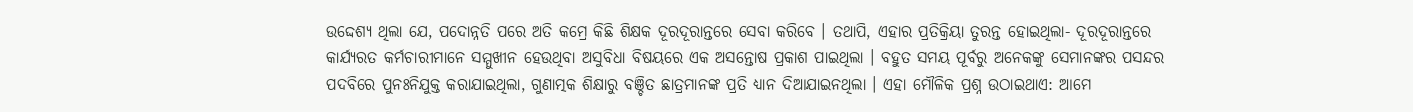ଉଦ୍ଦେଶ୍ୟ ଥିଲା ଯେ, ପଦୋନ୍ନତି ପରେ ଅତି କମ୍ରେ କିଛି ଶିକ୍ଷକ ଦୂରଦୂରାନ୍ତରେ ସେବା କରିବେ । ତଥାପି, ଏହାର ପ୍ରତିକ୍ରିୟା ତୁରନ୍ତ ହୋଇଥିଲା- ଦୂରଦୂରାନ୍ତରେ କାର୍ଯ୍ୟରତ କର୍ମଚାରୀମାନେ ସମ୍ମୁଖୀନ ହେଉଥିବା ଅସୁବିଧା ବିଷୟରେ ଏକ ଅସନ୍ତୋଷ ପ୍ରକାଶ ପାଇଥିଲା । ବହୁତ ସମୟ ପୂର୍ବରୁ ଅନେକଙ୍କୁ ସେମାନଙ୍କର ପସନ୍ଦର ପଦବିରେ ପୁନଃନିଯୁକ୍ତ କରାଯାଇଥିଲା, ଗୁଣାତ୍ମକ ଶିକ୍ଷାରୁ ବଞ୍ଚିତ ଛାତ୍ରମାନଙ୍କ ପ୍ରତି ଧ୍ୟାନ ଦିଆଯାଇନଥିଲା । ଏହା ମୌଳିକ ପ୍ରଶ୍ନ ଉଠାଇଥାଏ: ଆମେ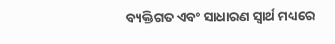ବ୍ୟକ୍ତିଗତ ଏବଂ ସାଧାରଣ ସ୍ୱାର୍ଥ ମଧ୍ୟରେ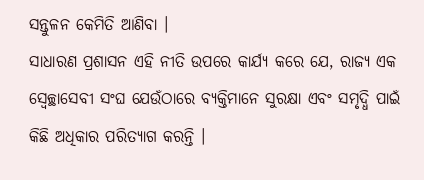ସନ୍ତୁଳନ କେମିତି ଆଣିବା ।
ସାଧାରଣ ପ୍ରଶାସନ ଏହି ନୀତି ଉପରେ କାର୍ଯ୍ୟ କରେ ଯେ, ରାଜ୍ୟ ଏକ ସ୍ୱେଚ୍ଛାସେବୀ ସଂଘ ଯେଉଁଠାରେ ବ୍ୟକ୍ତିମାନେ ସୁରକ୍ଷା ଏବଂ ସମୃଦ୍ଧି ପାଇଁ କିଛି ଅଧିକାର ପରିତ୍ୟାଗ କରନ୍ତି ।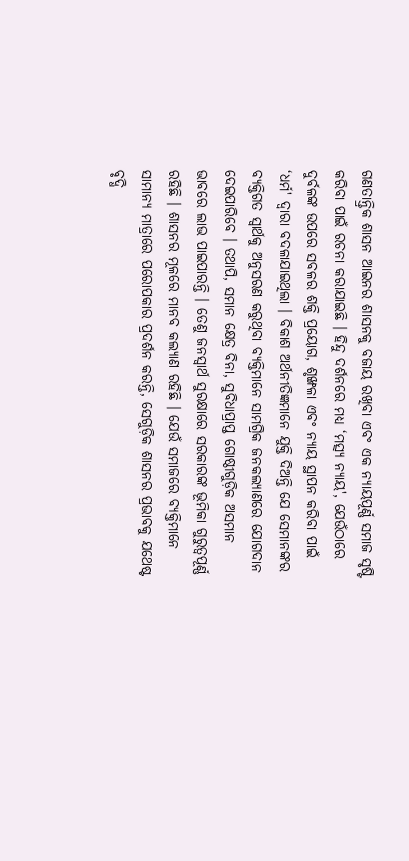ଗଣତାନ୍ତ୍ରିକ ଶାସନ ଆଇନର ଶାସନକୁ ବଜାୟ ରଖିବା ଏବଂ ଏକ ନ୍ୟାୟପୂର୍ଣ୍ଣ ସମାଜ ସୃଷ୍ଟି କରିବା ପାଇଁ ରଚନା କରାଯାଇଛି । ହିନ୍ଦୁ ଦର୍ଶନରେ ମଧ୍ୟ ‘ମତ୍ସ୍ୟ ନ୍ୟାୟ', ଯେଉଁଠାରେ ଦୁର୍ବଳଙ୍କ ଉପରେ ସବଳର ଶକ୍ତି ପ୍ରୟୋଗ, ଶୃଙ୍ଖଳା ଏବଂ ନ୍ୟାୟ ସ୍ଥାପନ କରିବା ପାଇଁ ‘ଧର୍ମ' ଦ୍ୱାରା ବଦଳାଯାଇଥିଲା । ବିକାଶ ଅର୍ଥନୀତିଜ୍ଞମାନେ ଯୁକ୍ତି ଦିଅନ୍ତି ଯେ ସେମାନଙ୍କର ବ୍ୟକ୍ତିଗତ ସ୍ୱାର୍ଥକୁ ଅନୁସରଣ କରୁଥିବା ବ୍ୟକ୍ତିମାନେ ସାମଗ୍ରିକ ଜନକଲ୍ୟାଣରେ ଯୋଗଦାନ ଦେଇପାରିବେ । ତଥାପି, ସମାନ କ୍ଷେତ୍ର ବିନା, ସୁବିଧାପ୍ରାପ୍ତ ଗୋଷ୍ଠୀଗୁଡ଼ିକ ଅସମାନ ଭାବରେ ଲାଭ ପାଇପାରନ୍ତି । ତେଣୁ ଜନସ୍ୱାର୍ଥ ସୁରକ୍ଷାରେ ସରକାରଙ୍କ ଭୂମିକା ଗୁରୁତ୍ୱପୂର୍ଣ୍ଣ ରହିଛି । ଶାସନର ମୂଳରେ ମାନବ କଲ୍ୟାଣ ରହିଛି । ଯେଉଁ ସମାଜରେ ବ୍ୟକ୍ତିମାନେ ସାମାନ୍ୟ ମାତ୍ରାରେ ପରୋପକାର ପ୍ରଦର୍ଶନ କରନ୍ତି, ସେଗୁଡ଼ିକ ଶାସନର ପ୍ରଭାବକୁ ଯଥେଷ୍ଟ ବୃଦ୍ଧି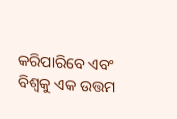କରିପାରିବେ ଏବଂ ବିଶ୍ୱକୁ ଏକ ଉତ୍ତମ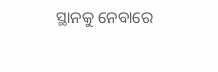ସ୍ଥାନକୁ ନେବାରେ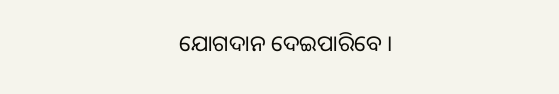ଯୋଗଦାନ ଦେଇପାରିବେ ।